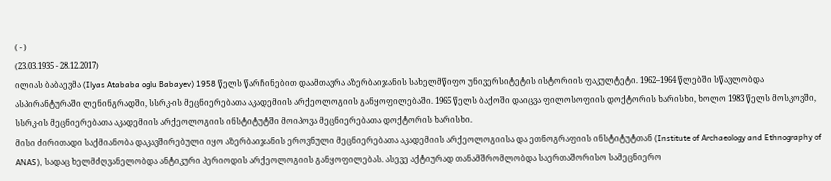( - )
(23.03.1935 - 28.12.2017)
ილიას ბაბაევმა (Ilyas Atababa oglu Babayev) 1958 წელს წარჩინებით დაამთავრა აზერბაიჯანის სახელმწიფო უნივერსიტეტის ისტორიის ფაკულტეტი. 1962–1964 წლებში სწავლობდა ასპირანტურაში ლენინგრადში, სსრკ-ის მეცნიერებათა აკადემიის არქეოლოგიის განყოფილებაში. 1965 წელს ბაქოში დაიცვა ფილოსოფიის დოქტორის ხარისხი, ხოლო 1983 წელს მოსკოვში, სსრკ-ის მეცნიერებათა აკადემიის არქეოლოგიის ინსტიტუტში მოიპოვა მეცნიერებათა დოქტორის ხარისხი.
მისი ძირითადი საქმიანობა დაკავშირებული იყო აზერბაიჯანის ეროვნული მეცნიერებათა აკადემიის არქეოლოგიისა და ეთნოგრაფიის ინსტიტუტთან (Institute of Archaeology and Ethnography of ANAS), სადაც ხელმძღვანელობდა ანტიკური პერიოდის არქეოლოგიის განყოფილებას. ასევე აქტიურად თანამშრომლობდა საერთაშორისო სამეცნიერო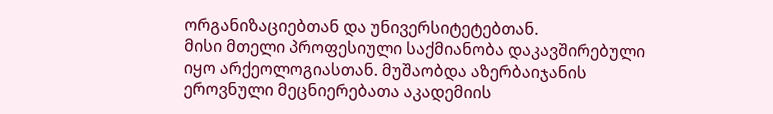ორგანიზაციებთან და უნივერსიტეტებთან.
მისი მთელი პროფესიული საქმიანობა დაკავშირებული იყო არქეოლოგიასთან. მუშაობდა აზერბაიჯანის ეროვნული მეცნიერებათა აკადემიის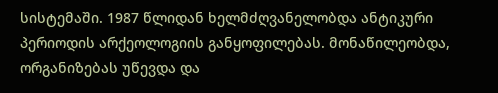სისტემაში. 1987 წლიდან ხელმძღვანელობდა ანტიკური პერიოდის არქეოლოგიის განყოფილებას. მონაწილეობდა, ორგანიზებას უწევდა და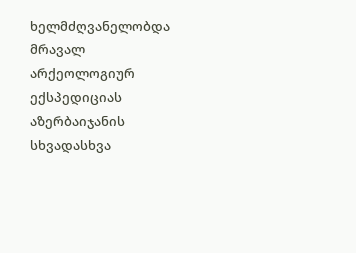ხელმძღვანელობდა მრავალ არქეოლოგიურ ექსპედიციას აზერბაიჯანის სხვადასხვა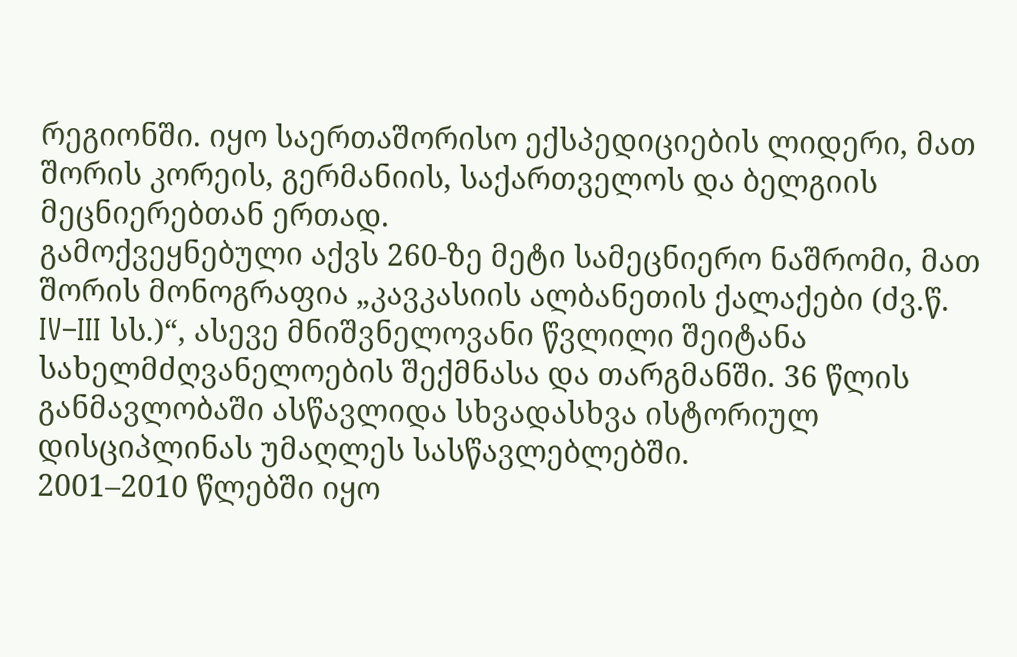რეგიონში. იყო საერთაშორისო ექსპედიციების ლიდერი, მათ შორის კორეის, გერმანიის, საქართველოს და ბელგიის მეცნიერებთან ერთად.
გამოქვეყნებული აქვს 260-ზე მეტი სამეცნიერო ნაშრომი, მათ შორის მონოგრაფია „კავკასიის ალბანეთის ქალაქები (ძვ.წ. IV–III სს.)“, ასევე მნიშვნელოვანი წვლილი შეიტანა სახელმძღვანელოების შექმნასა და თარგმანში. 36 წლის განმავლობაში ასწავლიდა სხვადასხვა ისტორიულ დისციპლინას უმაღლეს სასწავლებლებში.
2001–2010 წლებში იყო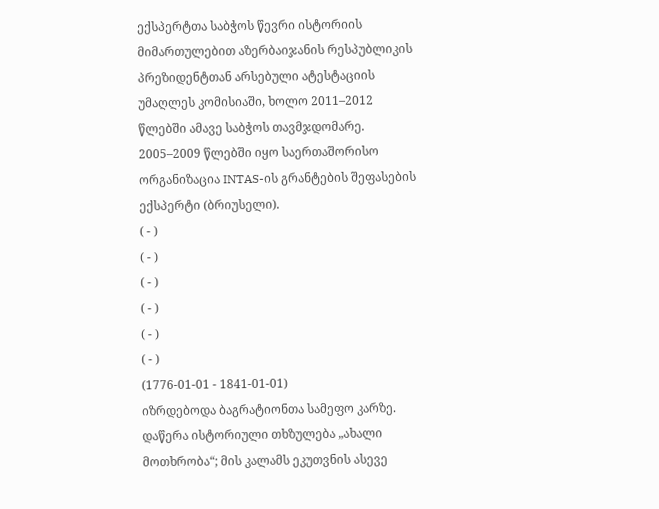ექსპერტთა საბჭოს წევრი ისტორიის მიმართულებით აზერბაიჯანის რესპუბლიკის პრეზიდენტთან არსებული ატესტაციის უმაღლეს კომისიაში, ხოლო 2011–2012 წლებში ამავე საბჭოს თავმჯდომარე.
2005–2009 წლებში იყო საერთაშორისო ორგანიზაცია INTAS-ის გრანტების შეფასების ექსპერტი (ბრიუსელი).
( - )
( - )
( - )
( - )
( - )
( - )
(1776-01-01 - 1841-01-01)
იზრდებოდა ბაგრატიონთა სამეფო კარზე.
დაწერა ისტორიული თხზულება „ახალი მოთხრობა“; მის კალამს ეკუთვნის ასევე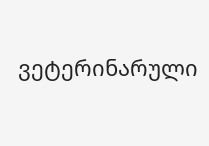ვეტერინარული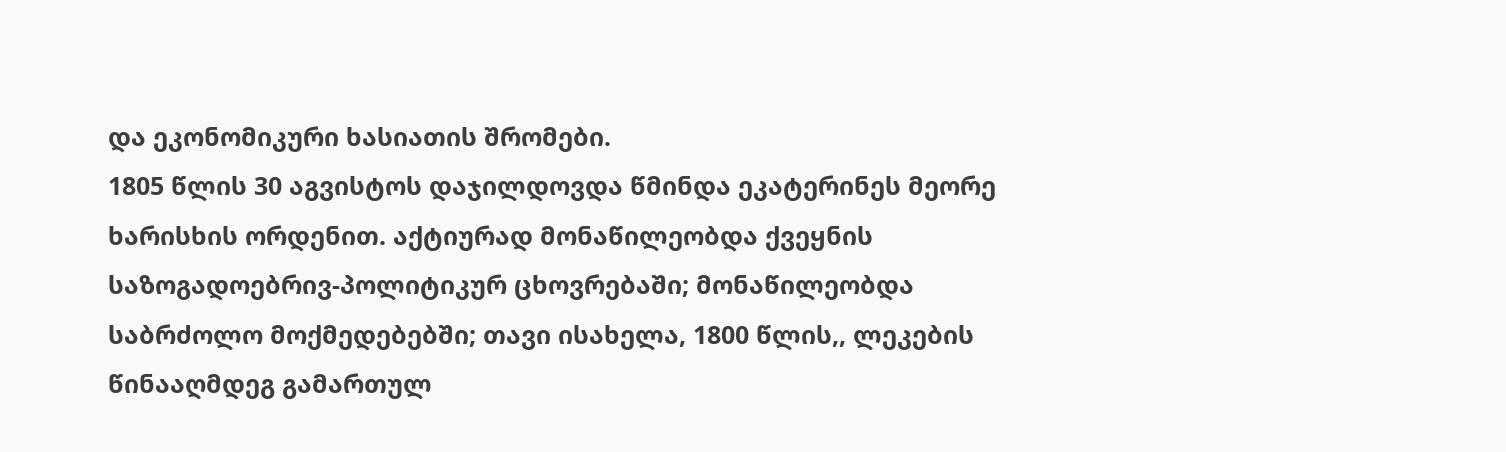და ეკონომიკური ხასიათის შრომები.
1805 წლის 30 აგვისტოს დაჯილდოვდა წმინდა ეკატერინეს მეორე ხარისხის ორდენით. აქტიურად მონაწილეობდა ქვეყნის საზოგადოებრივ-პოლიტიკურ ცხოვრებაში; მონაწილეობდა საბრძოლო მოქმედებებში; თავი ისახელა, 1800 წლის,, ლეკების წინააღმდეგ გამართულ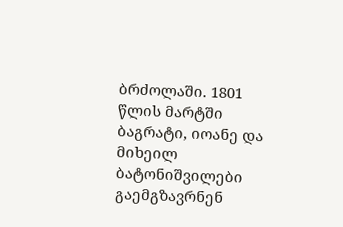ბრძოლაში. 1801 წლის მარტში ბაგრატი, იოანე და მიხეილ ბატონიშვილები გაემგზავრნენ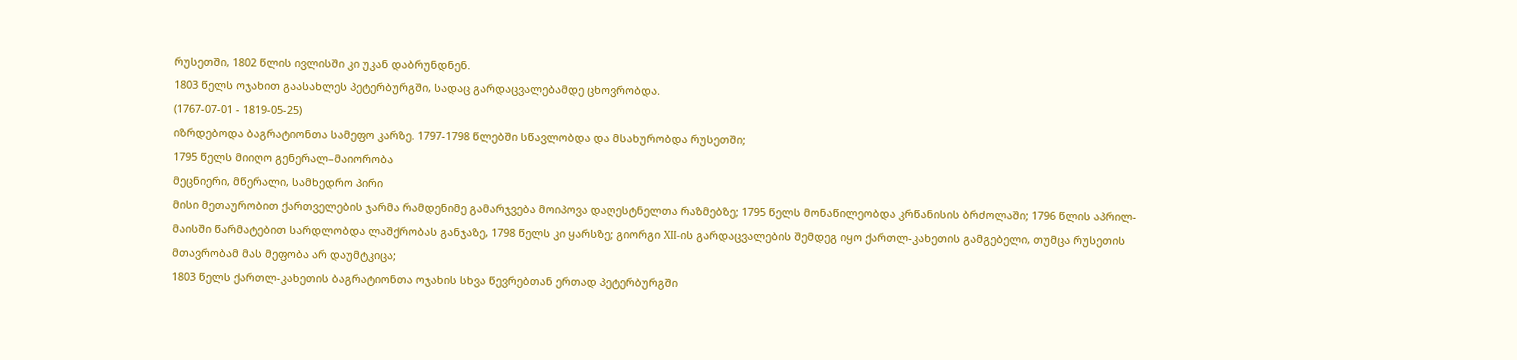რუსეთში, 1802 წლის ივლისში კი უკან დაბრუნდნენ.
1803 წელს ოჯახით გაასახლეს პეტერბურგში, სადაც გარდაცვალებამდე ცხოვრობდა.
(1767-07-01 - 1819-05-25)
იზრდებოდა ბაგრატიონთა სამეფო კარზე. 1797-1798 წლებში სწავლობდა და მსახურობდა რუსეთში;
1795 წელს მიიღო გენერალ–მაიორობა
მეცნიერი, მწერალი, სამხედრო პირი
მისი მეთაურობით ქართველების ჯარმა რამდენიმე გამარჯვება მოიპოვა დაღესტნელთა რაზმებზე; 1795 წელს მონაწილეობდა კრწანისის ბრძოლაში; 1796 წლის აპრილ-მაისში წარმატებით სარდლობდა ლაშქრობას განჯაზე, 1798 წელს კი ყარსზე; გიორგი XII-ის გარდაცვალების შემდეგ იყო ქართლ-კახეთის გამგებელი, თუმცა რუსეთის მთავრობამ მას მეფობა არ დაუმტკიცა;
1803 წელს ქართლ-კახეთის ბაგრატიონთა ოჯახის სხვა წევრებთან ერთად პეტერბურგში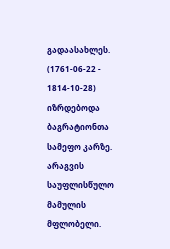გადაასახლეს.
(1761-06-22 - 1814-10-28)
იზრდებოდა ბაგრატიონთა სამეფო კარზე.
არაგვის საუფლისწულო მამულის მფლობელი.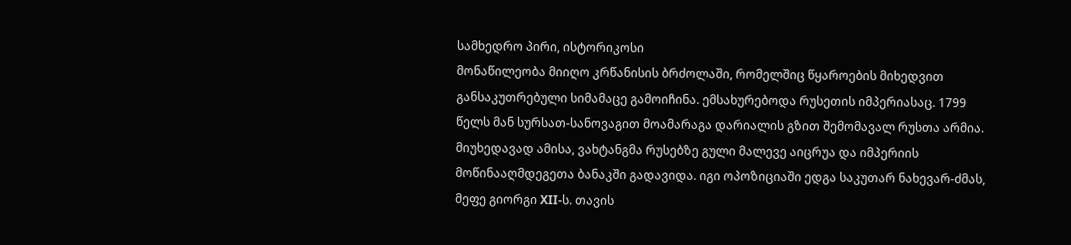სამხედრო პირი, ისტორიკოსი
მონაწილეობა მიიღო კრწანისის ბრძოლაში, რომელშიც წყაროების მიხედვით განსაკუთრებული სიმამაცე გამოიჩინა. ემსახურებოდა რუსეთის იმპერიასაც. 1799 წელს მან სურსათ-სანოვაგით მოამარაგა დარიალის გზით შემომავალ რუსთა არმია. მიუხედავად ამისა, ვახტანგმა რუსებზე გული მალევე აიცრუა და იმპერიის მოწინააღმდეგეთა ბანაკში გადავიდა. იგი ოპოზიციაში ედგა საკუთარ ნახევარ-ძმას, მეფე გიორგი XII-ს. თავის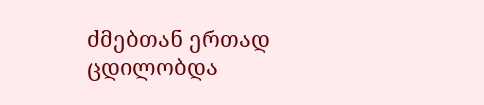ძმებთან ერთად ცდილობდა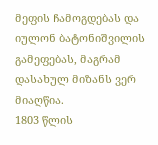მეფის ჩამოგდებას და იულონ ბატონიშვილის გამეფებას, მაგრამ დასახულ მიზანს ვერ მიაღწია.
1803 წლის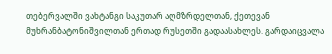თებერვალში ვახტანგი საკუთარ აღმზრდელთან, ქეთევან მუხრანბატონიშვილთან ერთად რუსეთში გადაასახლეს. გარდაიცვალა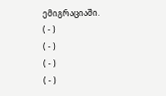ემიგრაციაში.
( - )
( - )
( - )
( - )